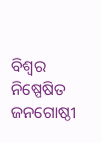ବିଶ୍ୱର ନିଷ୍ପେଷିତ ଜନଗୋଷ୍ଠୀ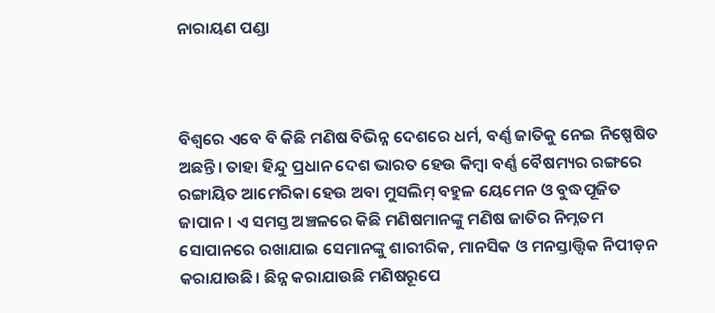ନାରାୟଣ ପଣ୍ଡା



ବିଶ୍ୱରେ ଏବେ ବି କିଛି ମଣିଷ ବିଭିନ୍ନ ଦେଶରେ ଧର୍ମ, ବର୍ଣ୍ଣ ଜାତିକୁ ନେଇ ନିଷ୍ପେଷିତ ଅଛନ୍ତି। ତାହା ହିନ୍ଦୁ ପ୍ରଧାନ ଦେଶ ଭାରତ ହେଉ କିମ୍ବା ବର୍ଣ୍ଣ ବୈଷମ୍ୟର ରଙ୍ଗରେ ରଙ୍ଗାୟିତ ଆମେରିକା ହେଉ ଅବା ମୁସଲିମ୍‌ ବହୁଳ ୟେମେନ ଓ ବୁଦ୍ଧପୂଜିତ ଜାପାନ। ଏ ସମସ୍ତ ଅଞ୍ଚଳରେ କିଛି ମଣିଷମାନଙ୍କୁ ମଣିଷ ଜାତିର ନିମ୍ନତମ ସୋପାନରେ ରଖାଯାଇ ସେମାନଙ୍କୁ ଶାରୀରିକ, ମାନସିକ ଓ ମନସ୍ତାତ୍ତ୍ୱିକ ନିପୀଡ଼ନ କରାଯାଉଛି। ଛିନ୍ନ କରାଯାଉଛି ମଣିଷରୂପେ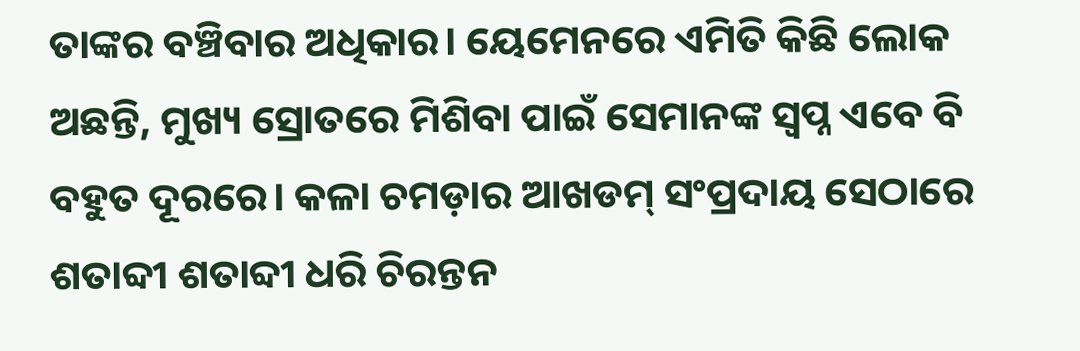ତାଙ୍କର ବଞ୍ଚିବାର ଅଧିକାର। ୟେମେନରେ ଏମିତି କିଛି ଲୋକ ଅଛନ୍ତି, ମୁଖ୍ୟ ସ୍ରୋତରେ ମିଶିବା ପାଇଁ ସେମାନଙ୍କ ସ୍ବପ୍ନ ଏବେ ବି ବହୁତ ଦୂରରେ। କଳା ଚମଡ଼ାର ଆଖଡମ୍‌ ସଂପ୍ରଦାୟ ସେଠାରେ ଶତାବ୍ଦୀ ଶତାବ୍ଦୀ ଧରି ଚିରନ୍ତନ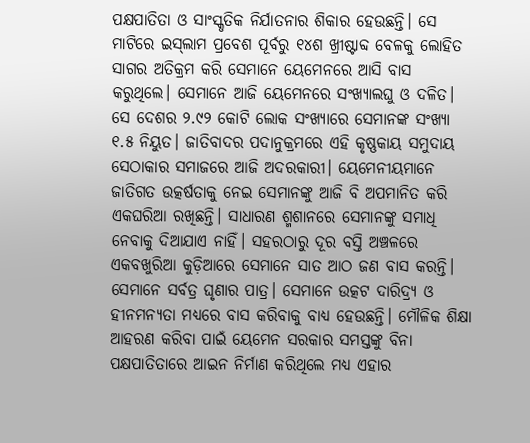ପକ୍ଷପାତିତା ଓ ସାଂସ୍କୃତିକ ନିର୍ଯାତନାର ଶିକାର ହେଉଛନ୍ତି। ସେ ମାଟିରେ ଇସ୍‌ଲାମ ପ୍ରବେଶ ପୂର୍ବରୁ ୧୪ଶ ଖ୍ରୀଷ୍ଟାବ୍ଦ ବେଳକୁ ଲୋହିତ ସାଗର ଅତିକ୍ରମ କରି ସେମାନେ ୟେମେନରେ ଆସି ବାସ କରୁଥିଲେ। ସେମାନେ ଆଜି ୟେମେନରେ ସଂଖ୍ୟାଲଘୁ ଓ ଦଳିତ। ସେ ଦେଶର ୨.୯୨ କୋଟି ଲୋକ ସଂଖ୍ୟାରେ ସେମାନଙ୍କ ସଂଖ୍ୟା ୧.୫ ନିୟୁତ। ଜାତିବାଦର ପଦାନୁକ୍ରମରେ ଏହି କୃଷ୍ଣକାୟ ସମୁଦାୟ ସେଠାକାର ସମାଜରେ ଆଜି ଅଦରକାରୀ। ୟେମେନୀୟମାନେ ଜାତିଗତ ଉତ୍କର୍ଷତାକୁ ନେଇ ସେମାନଙ୍କୁ ଆଜି ବି ଅପମାନିତ କରି ଏକଘରିଆ ରଖିଛନ୍ତି। ସାଧାରଣ ଶ୍ମଶାନରେ ସେମାନଙ୍କୁ ସମାଧି ନେବାକୁ ଦିଆଯାଏ ନାହିଁ। ସହରଠାରୁ ଦୂର ବସ୍ତି ଅଞ୍ଚଳରେ ଏକବଖୁରିଆ କୁଡ଼ିଆରେ ସେମାନେ ସାତ ଆଠ ଜଣ ବାସ କରନ୍ତି। ସେମାନେ ସର୍ବତ୍ର ଘୃଣାର ପାତ୍ର। ସେମାନେ ଉତ୍କଟ ଦାରିଦ୍ର୍ୟ ଓ ହୀନମନ୍ୟତା ମଧ୍ୟରେ ବାସ କରିବାକୁ ବାଧ୍ୟ ହେଉଛନ୍ତି। ମୌଳିକ ଶିକ୍ଷା ଆହରଣ କରିବା ପାଇଁ ୟେମେନ ସରକାର ସମସ୍ତଙ୍କୁ ବିନା ପକ୍ଷପାତିତାରେ ଆଇନ ନିର୍ମାଣ କରିଥିଲେ ମଧ୍ୟ ଏହାର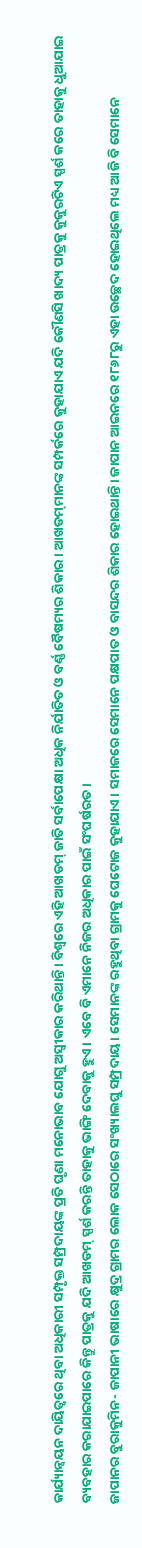କାର୍ଯ୍ୟାନ୍ବୟନ ଦାୟିତ୍ୱରେ ଥିବା ଅଧିକାରୀ ସମ୍ପୃକ୍ତ ସମ୍ପ୍ରଦାୟଙ୍କ ପ୍ରତି ଘୃଣା ମନୋଭାବ ଯୋଗୁ ଅସ୍ବୀକାର କରିଥାନ୍ତି। ବିଶ୍ୱରେ ଏହି ଆଖଡମ୍‌ ଜାତି ସର୍ବାପେକ୍ଷା ଅଧିକ ନିର୍ଯାତିତ ଓ ବର୍ଣ୍ଣ ବୈଷମ୍ୟର ଶିକାର। ଆଖଡମ୍‌ମାନଙ୍କ ସମ୍ପର୍କରେ କୁହାଯାଏ ଯଦି କୌଣସି ଖାଦ୍ୟ ପାତ୍ରକୁ କୁକୁରଟିଏ ସ୍ପର୍ଶ କରେ ତାହାକୁ ଧୁଆଯାଇ ବ୍ୟବହାର କରାଯାଇପାରେ କିନ୍ତୁ ପାତ୍ରକୁ ଯଦି ଆଖଡମ୍‌ ସ୍ପର୍ଶ କରନ୍ତି ତାହାକୁ ଭାଙ୍ଗି ଦେବାକୁ ହୁଏ। ଏବେ ବି ଏମାନେ ନିଜର ଅଧିକାର ପାଇଁ ସଂଘର୍ଷରତ।
ଜାପାନର ବୁରାକୁମିନ- ଜାପାନୀ ଭାଷାରେ କ୍ଷୁଦ୍ର ଗ୍ରାମର ଲୋକ ସେଠାରେ ସଂଖ୍ୟାଲଘୁ ସମ୍ପ୍ରଦାୟ। ସେମାନଙ୍କ ରହୁଥିବା ଗ୍ରାମକୁ ଘେଟୋଜ କୁହାଯାଏ। ସମାଜରେ ସେମାନେ ପକ୍ଷପାତ ଓ ବାସନ୍ଦର ଶିକାର ହୋଇଥାନ୍ତି। ଜାପାନ ଆଇନରେ ୧୮୬୮ରୁ ଏହା ଉଚ୍ଛେଦ ହୋଇଥିଲେ ମଧ୍ୟ ଆଜି ବି ସେମାନେ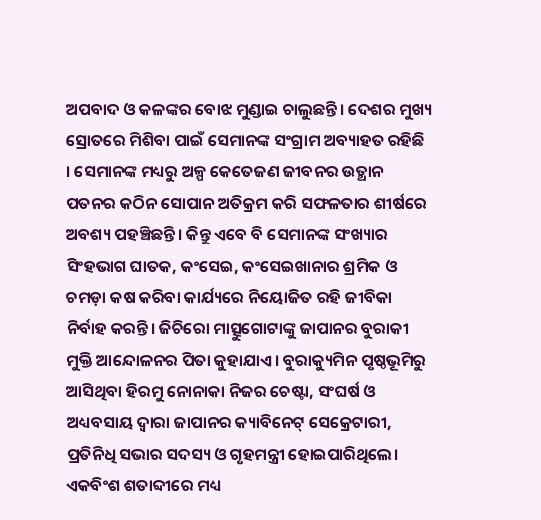ଅପବାଦ ଓ କଳଙ୍କର ବୋଝ ମୁଣ୍ଡାଇ ଚାଲୁଛନ୍ତି। ଦେଶର ମୁଖ୍ୟ ସ୍ରୋତରେ ମିଶିବା ପାଇଁ ସେମାନଙ୍କ ସଂଗ୍ରାମ ଅବ୍ୟାହତ ରହିଛି । ସେମାନଙ୍କ ମଧ୍ୟରୁ ଅଳ୍ପ କେତେଜଣ ଜୀବନର ଉତ୍ଥାନ ପତନର କଠିନ ସୋପାନ ଅତିକ୍ରମ କରି ସଫଳତାର ଶୀର୍ଷରେ ଅବଶ୍ୟ ପହଞ୍ଚିଛନ୍ତି। କିନ୍ତୁ ଏବେ ବି ସେମାନଙ୍କ ସଂଖ୍ୟାର ସିଂହଭାଗ ଘାତକ, କଂସେଇ, କଂସେଇଖାନାର ଶ୍ରମିକ ଓ ଚମଡ଼ା କଷ କରିବା କାର୍ଯ୍ୟରେ ନିୟୋଜିତ ରହି ଜୀବିକା ନିର୍ବାହ କରନ୍ତି। ଜିଚିରୋ ମାତ୍ସୁଗୋଟାଙ୍କୁ ଜାପାନର ବୁରାକୀ ମୁକ୍ତି ଆନ୍ଦୋଳନର ପିତା କୁହାଯାଏ। ବୁରାକ୍ୟୁମିନ ପୃଷ୍ଠଭୂମିରୁ ଆସିଥିବା ହିରମୁ ନୋନାକା ନିଜର ଚେଷ୍ଟା, ସଂଘର୍ଷ ଓ ଅଧ୍ୟବସାୟ ଦ୍ୱାରା ଜାପାନର କ୍ୟାବିନେଟ୍‌ ସେକ୍ରେଟାରୀ, ପ୍ରତିନିଧି ସଭାର ସଦସ୍ୟ ଓ ଗୃହମନ୍ତ୍ରୀ ହୋଇପାରିଥିଲେ।
ଏକବିଂଶ ଶତାବ୍ଦୀରେ ମଧ୍ୟ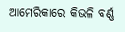ଆମେରିକାରେ କିଭଳି ବର୍ଣ୍ଣ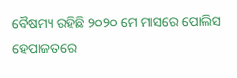ବୈଷମ୍ୟ ରହିଛି ୨୦୨୦ ମେ ମାସରେ ପୋଲିସ ହେପାଜତରେ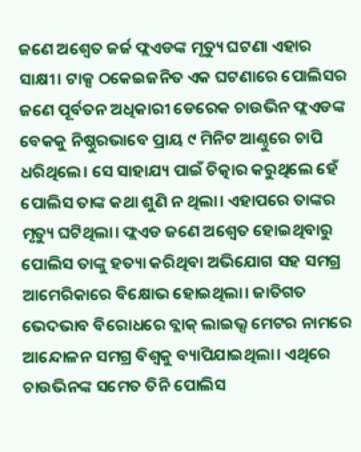ଜଣେ ଅଶ୍ୱେତ ଜର୍ଜ ଫ୍ଲଏଡଙ୍କ ମୃତ୍ୟୁ ଘଟଣା ଏହାର ସାକ୍ଷୀ। ଟାକ୍ସ ଠକେଇଜନିତ ଏକ ଘଟଣାରେ ପୋଲିସର ଜଣେ ପୂର୍ବତନ ଅଧିକାରୀ ଡେରେକ ଚାଉଭିନ ଫ୍ଲଏଡଙ୍କ ବେକକୁ ନିଷ୍ଠୁରଭାବେ ପ୍ରାୟ ୯ ମିନିଟ ଆଣ୍ଠୁରେ ଚାପି ଧରିଥିଲେ। ସେ ସାହାଯ୍ୟ ପାଇଁ ଚିତ୍କାର କରୁଥିଲେ ହେଁ ପୋଲିସ ତାଙ୍କ କଥା ଶୁଣି ନ ଥିଲା। ଏହାପରେ ତାଙ୍କର ମୃତ୍ୟୁ ଘଟିଥିଲା। ଫ୍ଲଏଡ ଜଣେ ଅଶ୍ୱେତ ହୋଇଥିବାରୁ ପୋଲିସ ତାଙ୍କୁ ହତ୍ୟା କରିଥିବା ଅଭିଯୋଗ ସହ ସମଗ୍ର ଆମେରିକାରେ ବିକ୍ଷୋଭ ହୋଇଥିଲା। ଜାତିଗତ ଭେଦଭାବ ବିରୋଧରେ ବ୍ଲାକ୍‌ ଲାଇଭ୍ସ ମେଟର ନାମରେ ଆନ୍ଦୋଳନ ସମଗ୍ର ବିଶ୍ୱକୁ ବ୍ୟାପିଯାଇଥିଲା। ଏଥିରେ ଚାଉଭିନଙ୍କ ସମେତ ତିନି ପୋଲିସ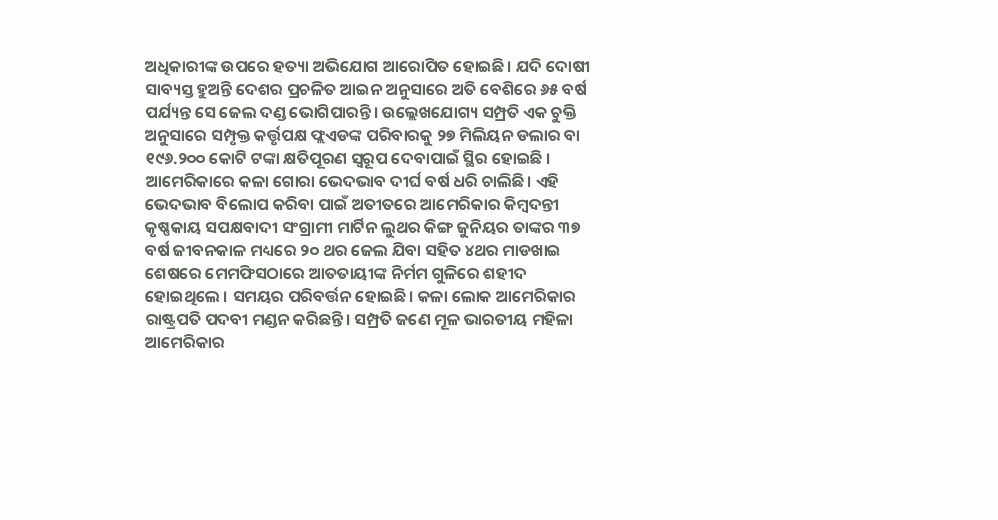ଅଧିକାରୀଙ୍କ ଉପରେ ହତ୍ୟା ଅଭିଯୋଗ ଆରୋପିତ ହୋଇଛି। ଯଦି ଦୋଷୀ ସାବ୍ୟସ୍ତ ହୁଅନ୍ତି ଦେଶର ପ୍ରଚଳିତ ଆଇନ ଅନୁସାରେ ଅତି ବେଶିରେ ୬୫ ବର୍ଷ ପର୍ଯ୍ୟନ୍ତ ସେ ଜେଲ ଦଣ୍ଡ ଭୋଗିପାରନ୍ତି। ଉଲ୍ଲେଖଯୋଗ୍ୟ ସମ୍ପ୍ରତି ଏକ ଚୁକ୍ତି ଅନୁସାରେ ସମ୍ପୃକ୍ତ କର୍ତ୍ତୃପକ୍ଷ ଫ୍ଲଏଡଙ୍କ ପରିବାରକୁ ୨୭ ମିଲିୟନ ଡଲାର ବା ୧୯୬.୨୦୦ କୋଟି ଟଙ୍କା କ୍ଷତିପୂରଣ ସ୍ବରୂପ ଦେବାପାଇଁ ସ୍ଥିର ହୋଇଛି । ଆମେରିକାରେ କଳା ଗୋରା ଭେଦଭାବ ଦୀର୍ଘ ବର୍ଷ ଧରି ଚାଲିଛି। ଏହି ଭେଦଭାବ ବିଲୋପ କରିବା ପାଇଁ ଅତୀତରେ ଆମେରିକାର କିମ୍ବଦନ୍ତୀ କୃଷ୍ଣକାୟ ସପକ୍ଷବାଦୀ ସଂଗ୍ରାମୀ ମାର୍ଟିନ ଲୁଥର କିଙ୍ଗ ଜୁନିୟର ତାଙ୍କର ୩୭ ବର୍ଷ ଜୀବନକାଳ ମଧ୍ୟରେ ୨୦ ଥର ଜେଲ ଯିବା ସହିତ ୪ଥର ମାଡଖାଇ ଶେଷରେ ମେମଫିସଠାରେ ଆତତାୟୀଙ୍କ ନିର୍ମମ ଗୁଳିରେ ଶହୀଦ ହୋଇଥିଲେ । ସମୟର ପରିବର୍ତ୍ତନ ହୋଇଛି। କଳା ଲୋକ ଆମେରିକାର ରାଷ୍ଟ୍ରପତି ପଦବୀ ମଣ୍ଡନ କରିଛନ୍ତି। ସମ୍ପ୍ରତି ଜଣେ ମୂଳ ଭାରତୀୟ ମହିଳା ଆମେରିକାର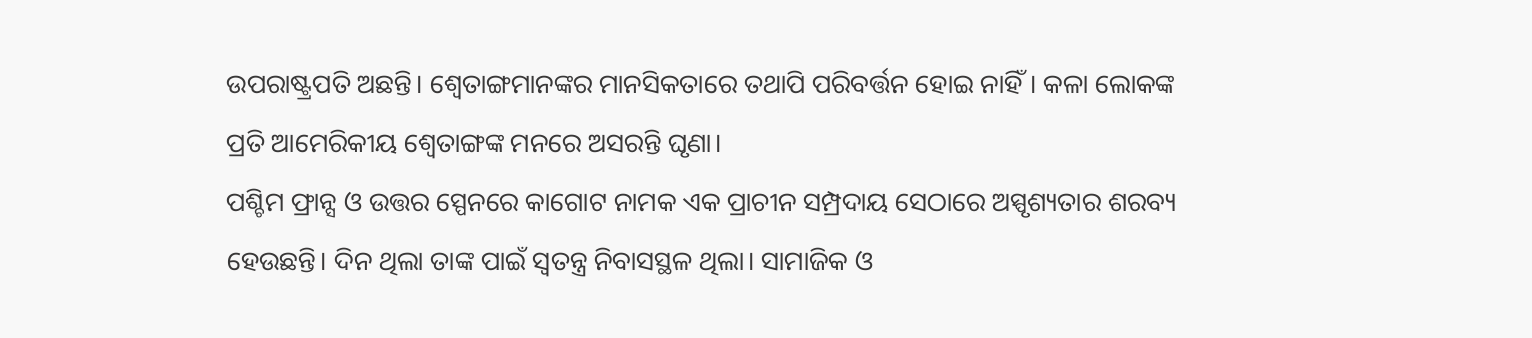ଉପରାଷ୍ଟ୍ରପତି ଅଛନ୍ତି। ଶ୍ୱେତାଙ୍ଗମାନଙ୍କର ମାନସିକତାରେ ତଥାପି ପରିବର୍ତ୍ତନ ହୋଇ ନାହିଁ। କଳା ଲୋକଙ୍କ ପ୍ରତି ଆମେରିକୀୟ ଶ୍ୱେତାଙ୍ଗଙ୍କ ମନରେ ଅସରନ୍ତି ଘୃଣା।
ପଶ୍ଚିମ ଫ୍ରାନ୍ସ ଓ ଉତ୍ତର ସ୍ପେନରେ କାଗୋଟ ନାମକ ଏକ ପ୍ରାଚୀନ ସମ୍ପ୍ରଦାୟ ସେଠାରେ ଅସ୍ପୃଶ୍ୟତାର ଶରବ୍ୟ ହେଉଛନ୍ତି। ଦିନ ଥିଲା ତାଙ୍କ ପାଇଁ ସ୍ବତନ୍ତ୍ର ନିବାସସ୍ଥଳ ଥିଲା। ସାମାଜିକ ଓ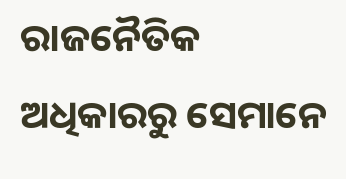ରାଜନୈତିକ ଅଧିକାରରୁ ସେମାନେ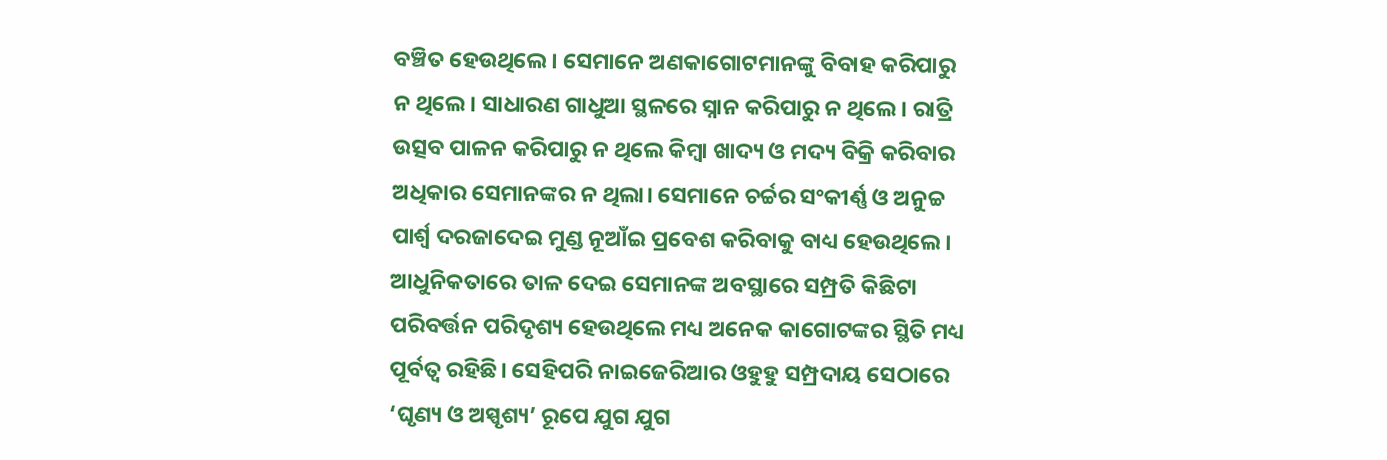ବଞ୍ଚିତ ହେଉଥିଲେ। ସେମାନେ ଅଣକାଗୋଟମାନଙ୍କୁ ବିବାହ କରିପାରୁ ନ ଥିଲେ। ସାଧାରଣ ଗାଧୁଆ ସ୍ଥଳରେ ସ୍ନାନ କରିପାରୁ ନ ଥିଲେ। ରାତ୍ରି ଉତ୍ସବ ପାଳନ କରିପାରୁ ନ ଥିଲେ କିମ୍ବା ଖାଦ୍ୟ ଓ ମଦ୍ୟ ବିକ୍ରି କରିବାର ଅଧିକାର ସେମାନଙ୍କର ନ ଥିଲା। ସେମାନେ ଚର୍ଚ୍ଚର ସଂକୀର୍ଣ୍ଣ ଓ ଅନୁଚ୍ଚ ପାର୍ଶ୍ୱ ଦରଜାଦେଇ ମୁଣ୍ଡ ନୂଆଁଇ ପ୍ରବେଶ କରିବାକୁ ବାଧ୍ୟ ହେଉଥିଲେ। ଆଧୁନିକତାରେ ତାଳ ଦେଇ ସେମାନଙ୍କ ଅବସ୍ଥାରେ ସମ୍ପ୍ରତି କିଛିଟା ପରିବର୍ତ୍ତନ ପରିଦୃଶ୍ୟ ହେଉଥିଲେ ମଧ୍ୟ ଅନେକ କାଗୋଟଙ୍କର ସ୍ଥିତି ମଧ୍ୟ ପୂର୍ବତ୍ୱ ରହିଛି। ସେହିପରି ନାଇଜେରିଆର ଓହୁହୁ ସମ୍ପ୍ରଦାୟ ସେଠାରେ ‘ଘୃଣ୍ୟ ଓ ଅସ୍ପୃଶ୍ୟ’ ରୂପେ ଯୁଗ ଯୁଗ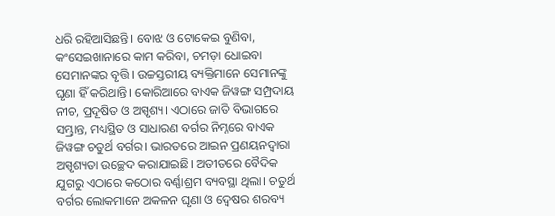ଧରି ରହିଆସିଛନ୍ତି। ବୋଝ ଓ ଟୋକେଇ ବୁଣିବା, କଂସେଇଖାନାରେ କାମ କରିବା, ଚମଡ଼ା ଧୋଇବା ସେମାନଙ୍କର ବୃତ୍ତି। ଉଚ୍ଚସ୍ତରୀୟ ବ୍ୟକ୍ତିମାନେ ସେମାନଙ୍କୁ ଘୃଣା ହିଁ କରିଥାନ୍ତି। କୋରିଆରେ ବାଏକ ଜିୱଙ୍ଗ ସମ୍ପ୍ରଦାୟ ନୀଚ, ପ୍ରଦୂଷିତ ଓ ଅସ୍ପୃଶ୍ୟ। ଏଠାରେ ଜାତି ବିଭାଗରେ ସମ୍ଭ୍ରାନ୍ତ, ମଧ୍ୟସ୍ଥିତ ଓ ସାଧାରଣ ବର୍ଗର ନିମ୍ନରେ ବାଏକ ଜିୱଙ୍ଗ ଚତୁର୍ଥ ବର୍ଗର। ଭାରତରେ ଆଇନ ପ୍ରଣୟନଦ୍ୱାରା ଅସ୍ପୃଶ୍ୟତା ଉଚ୍ଛେଦ କରାଯାଇଛି। ଅତୀତରେ ବୈଦିକ ଯୁଗରୁ ଏଠାରେ କଠୋର ବର୍ଣ୍ଣାଶ୍ରମ ବ୍ୟବସ୍ଥା ଥିଲା। ଚତୁର୍ଥ ବର୍ଗର ଲୋକମାନେ ଅକଳନ ଘୃଣା ଓ ଦ୍ୱେଷର ଶରବ୍ୟ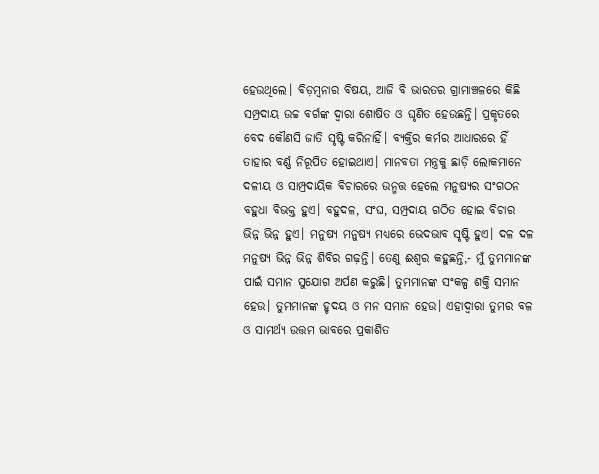ହେଉଥିଲେ। ବିଡ଼ମ୍ବନାର ବିଷୟ, ଆଜି ବି ଭାରତର ଗ୍ରାମାଞ୍ଚଳରେ କିଛି ସମ୍ପ୍ରଦାୟ ଉଚ୍ଚ ବର୍ଗଙ୍କ ଦ୍ୱାରା ଶୋଷିତ ଓ ଘୃଣିତ ହେଉଛନ୍ତି। ପ୍ରକୃତରେ ବେଦ କୌଣସି ଜାତି ସୃଷ୍ଟି କରିନାହିଁ। ବ୍ୟକ୍ତିର କର୍ମର ଆଧାରରେ ହିଁ ତାହାର ବର୍ଣ୍ଣ ନିରୂପିତ ହୋଇଥାଏ। ମାନବତା ମନ୍ତ୍ରକୁ ଛାଡ଼ି ଲୋକମାନେ ଦଳୀୟ ଓ ସାମ୍ପ୍ରଦାୟିକ ବିଚାରରେ ଉନ୍ମତ୍ତ ହେଲେ ମନୁଷ୍ୟର ସଂଗଠନ ବହୁଧା ବିଭକ୍ତ ହୁଏ। ବହୁଦଳ, ସଂଘ, ସମ୍ପ୍ରଦାୟ ଗଠିତ ହୋଇ ବିଚାର ଭିନ୍ନ ଭିନ୍ନ ହୁଏ। ମନୁଷ୍ୟ ମନୁଷ୍ୟ ମଧ୍ୟରେ ଭେଦଭାବ ସୃଷ୍ଟି ହୁଏ। ଦଳ ଦଳ ମନୁଷ୍ୟ ଭିନ୍ନ ଭିନ୍ନ ଶିବିର ଗଢ଼ନ୍ତି। ତେଣୁ ଈଶ୍ୱର କହୁଛନ୍ତି,- ମୁଁ ତୁମମାନଙ୍କ ପାଇଁ ସମାନ ସୁଯୋଗ ଅର୍ପଣ କରୁଛି। ତୁମମାନଙ୍କ ସଂକଳ୍ପ ଶକ୍ତି ସମାନ ହେଉ। ତୁମମାନଙ୍କ ହୃଦୟ ଓ ମନ ସମାନ ହେଉ। ଏହାଦ୍ୱାରା ତୁମର ବଳ ଓ ସାମର୍ଥ୍ୟ ଉତ୍ତମ ଭାବରେ ପ୍ରକାଶିତ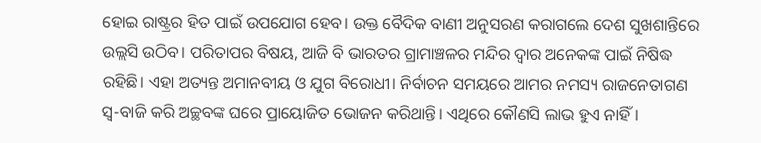ହୋଇ ରାଷ୍ଟ୍ରର ହିତ ପାଇଁ ଉପଯୋଗ ହେବ। ଉକ୍ତ ବୈଦିକ ବାଣୀ ଅନୁସରଣ କରାଗଲେ ଦେଶ ସୁଖଶାନ୍ତିରେ ଉଲ୍ଲସି ଉଠିବ। ପରିତାପର ବିଷୟ, ଆଜି ବି ଭାରତର ଗ୍ରାମାଞ୍ଚଳର ମନ୍ଦିର ଦ୍ୱାର ଅନେକଙ୍କ ପାଇଁ ନିଷିଦ୍ଧ ରହିଛି। ଏହା ଅତ୍ୟନ୍ତ ଅମାନବୀୟ ଓ ଯୁଗ ବିରୋଧୀ। ନିର୍ବାଚନ ସମୟରେ ଆମର ନମସ୍ୟ ରାଜନେତାଗଣ ସ୍ବ-ବାଜି କରି ଅଚ୍ଛବଙ୍କ ଘରେ ପ୍ରାୟୋଜିତ ଭୋଜନ କରିଥାନ୍ତି। ଏଥିରେ କୌଣସି ଲାଭ ହୁଏ ନାହିଁ।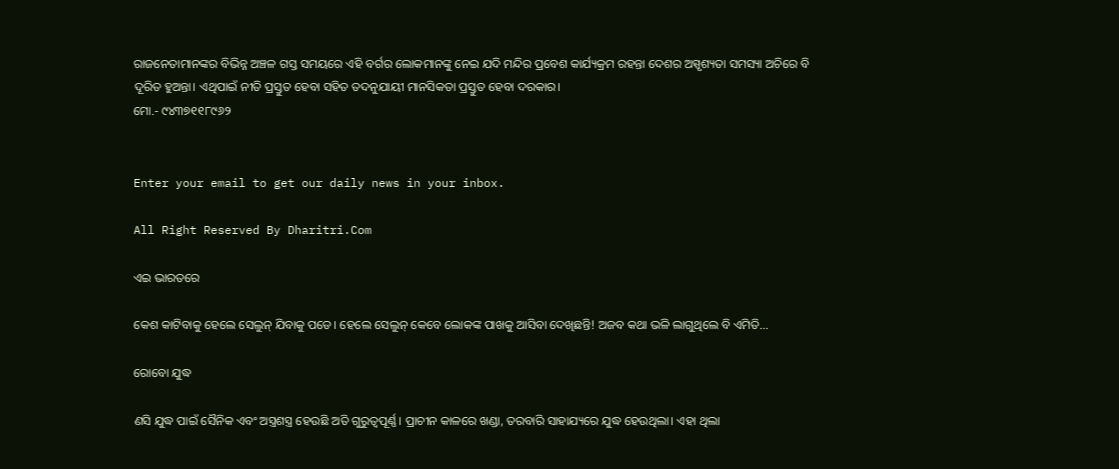ରାଜନେତାମାନଙ୍କର ବିଭିନ୍ନ ଅଞ୍ଚଳ ଗସ୍ତ ସମୟରେ ଏହି ବର୍ଗର ଲୋକମାନଙ୍କୁ ନେଇ ଯଦି ମନ୍ଦିର ପ୍ରବେଶ କାର୍ଯ୍ୟକ୍ରମ ରହନ୍ତା ଦେଶର ଅସ୍ପୃଶ୍ୟତା ସମସ୍ୟା ଅଚିରେ ବି ଦୂରିତ ହୁଅନ୍ତା। ଏଥିପାଇଁ ନୀତି ପ୍ରସ୍ତୁତ ହେବା ସହିତ ତଦନୁଯାୟୀ ମାନସିକତା ପ୍ରସ୍ତୁତ ହେବା ଦରକାର।
ମୋ.- ୯୪୩୭୧୧୮୯୬୨


Enter your email to get our daily news in your inbox.

All Right Reserved By Dharitri.Com

ଏଇ ଭାରତରେ

କେଶ କାଟିବାକୁ ହେଲେ ସେଲୁନ୍‌ ଯିବାକୁ ପଡେ। ହେଲେ ସେଲୁନ୍‌ କେବେ ଲୋକଙ୍କ ପାଖକୁ ଆସିବା ଦେଖିଛନ୍ତି! ଅଜବ କଥା ଭଳି ଲାଗୁଥିଲେ ବି ଏମିତି...

ରୋବୋ ଯୁଦ୍ଧ

ଣସି ଯୁଦ୍ଧ ପାଇଁ ସୈନିକ ଏବଂ ଅସ୍ତ୍ରଶସ୍ତ୍ର ହେଉଛି ଅତି ଗୁରୁତ୍ୱପୂର୍ଣ୍ଣ। ପ୍ରାଚୀନ କାଳରେ ଖଣ୍ଡା, ତରବାରି ସାହାଯ୍ୟରେ ଯୁଦ୍ଧ ହେଉଥିଲା। ଏହା ଥିଲା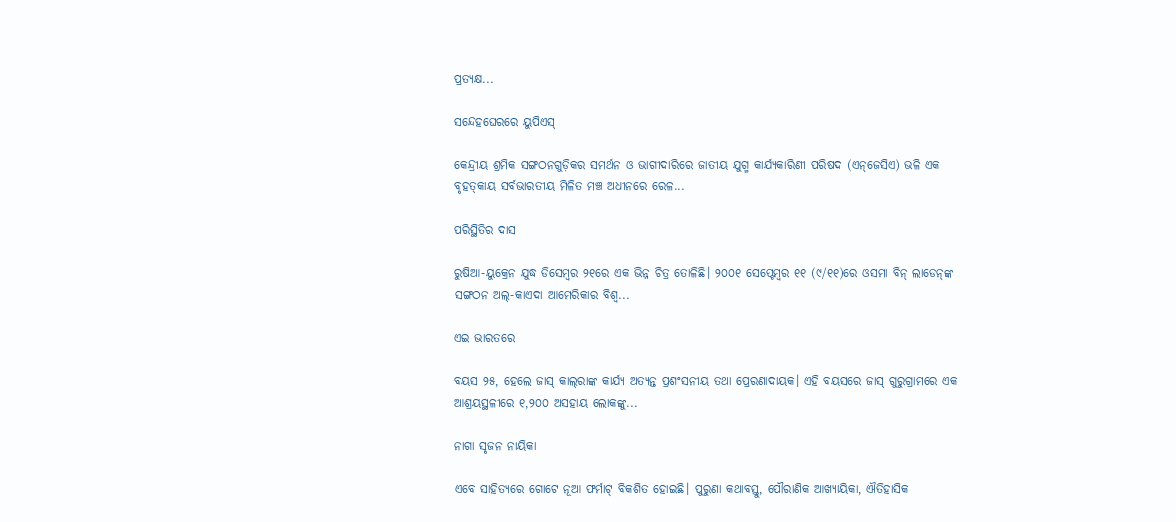ପ୍ରତ୍ୟକ୍ଷ...

ସନ୍ଦେହଘେରରେ ୟୁପିଏସ୍‌

କେନ୍ଦ୍ରୀୟ ଶ୍ରମିକ ସଙ୍ଗଠନଗୁଡ଼ିକର ସମର୍ଥନ ଓ ଭାଗୀଦାରିରେ ଜାତୀୟ ଯୁଗ୍ମ କାର୍ଯ୍ୟକାରିଣୀ ପରିଷଦ (ଏନ୍‌ଜେସିଏ) ଭଳି ଏକ ବୃହତ୍‌କାୟ ସର୍ବଭାରତୀୟ ମିଳିତ ମଞ୍ଚ ଅଧୀନରେ ରେଳ...

ପରିସ୍ଥିତିର ଦାସ

ରୁଷିଆ-ୟୁକ୍ରେନ ଯୁଦ୍ଧ ଡିସେମ୍ବର ୨୧ରେ ଏକ ଭିନ୍ନ ଚିତ୍ର ତୋଳିଛି। ୨୦୦୧ ସେପ୍ଟେମ୍ବର ୧୧ (୯/୧୧)ରେ ଓସମା ବିନ୍‌ ଲାଡେନ୍‌ଙ୍କ ସଙ୍ଗଠନ ଅଲ୍‌-କାଏଦା ଆମେରିକାର ବିଶ୍ୱ...

ଏଇ ଭାରତରେ

ବୟସ ୨୫, ହେଲେ ଜାସ୍‌ କାଲ୍‌ରାଙ୍କ କାର୍ଯ୍ୟ ଅତ୍ୟନ୍ତ ପ୍ରଶଂସନୀୟ ତଥା ପ୍ରେରଣାଦାୟକ। ଏହି ବୟସରେ ଜାସ୍‌ ଗୁରୁଗ୍ରାମରେ ଏକ ଆଶ୍ରୟସ୍ଥଳୀରେ ୧,୨୦୦ ଅସହାୟ ଲୋକଙ୍କୁ...

ନାଗା ସୃଜନ ନାୟିକା

ଏବେ ସାହିତ୍ୟରେ ଗୋଟେ ନୂଆ ଫର୍ମାଟ୍‌ ବିକଶିତ ହୋଇଛି। ପୁରୁଣା କଥାବସ୍ତୁ, ପୌରାଣିକ ଆଖ୍ୟାୟିକା, ଐତିହାସିକ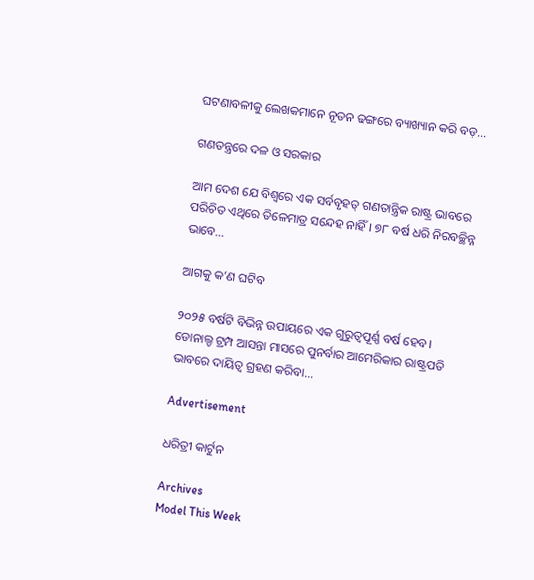ଘଟଣାବଳୀକୁ ଲେଖକମାନେ ନୂତନ ଢଙ୍ଗରେ ବ୍ୟାଖ୍ୟାନ କରି ବଡ଼...

ଗଣତନ୍ତ୍ରରେ ଦଳ ଓ ସରକାର

ଆମ ଦେଶ ଯେ ବିଶ୍ୱରେ ଏକ ସର୍ବବୃହତ୍‌ ଗଣତାନ୍ତ୍ରିକ ରାଷ୍ଟ୍ର ଭାବରେ ପରିଚିତ ଏଥିରେ ତିଳେମାତ୍ର ସନ୍ଦେହ ନାହିଁ। ୭୮ ବର୍ଷ ଧରି ନିରବଚ୍ଛିନ୍ନ ଭାବେ...

ଆଗକୁ କ’ଣ ଘଟିବ

୨୦୨୫ ବର୍ଷଟି ବିଭିନ୍ନ ଉପାୟରେ ଏକ ଗୁରୁତ୍ୱପୂର୍ଣ୍ଣ ବର୍ଷ ହେବ। ଡୋନାଲ୍ଡ ଟ୍ରମ୍ପ ଆସନ୍ତା ମାସରେ ପୁନର୍ବାର ଆମେରିକାର ରାଷ୍ଟ୍ରପତି ଭାବରେ ଦାୟିତ୍ୱ ଗ୍ରହଣ କରିବା...

Advertisement

ଧରିତ୍ରୀ କାର୍ଟୁନ

Archives
Model This Week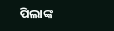ପିଲାଙ୍କ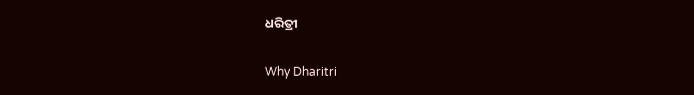ଧରିତ୍ରୀ

Why Dharitri